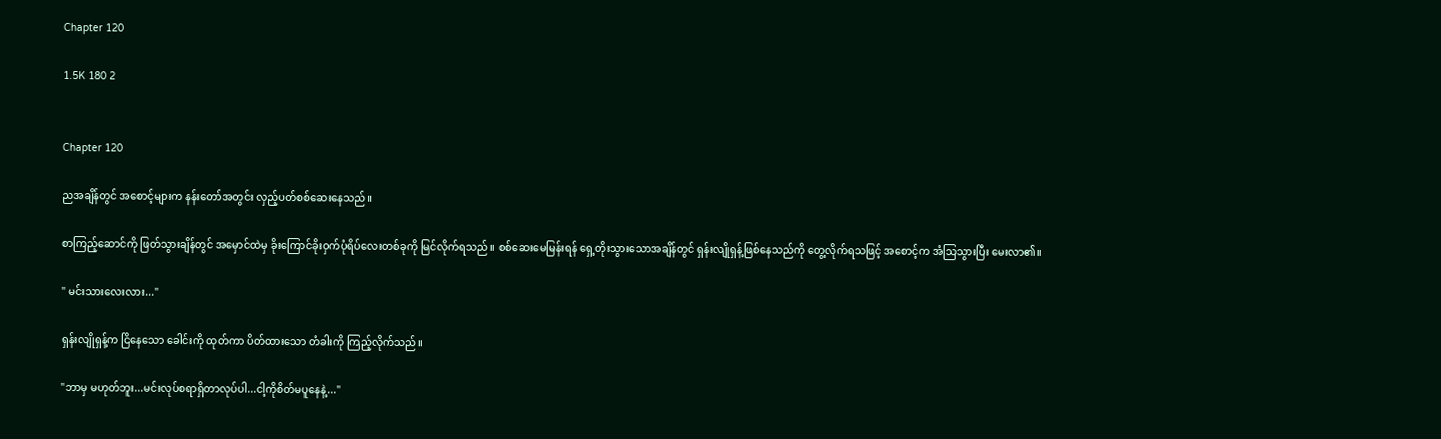Chapter 120

1.5K 180 2


Chapter 120

ညအချိန်တွင် အစောင့်များက နန်းတော်အတွင်း လှည့်ပတ်စစ်ဆေးနေသည်။

စာကြည့်ဆောင်ကို ဖြတ်သွားချိန်တွင် အမှောင်ထဲမှ ခိုးကြောင်ခိုးဝှက်ပုံရိပ်လေးတစ်ခုကို မြင်လိုက်ရသည်။ စစ်ဆေးမေမြန်းရန် ရှေ့တိုးသွားသောအချိန်တွင် ရှန်းလျိုရှန့်ဖြစ်နေသည်ကို တွေ့လိုက်ရသဖြင့် အစောင့်က အံသြသွားပြီး မေးလာ၏။

" မင်းသားလေးလား..."

ရှန်းလျိုရှန့်က ငြိနေသော ခေါင်းကို ထုတ်ကာ ပိတ်ထားသော တံခါးကို ကြည့်လိုက်သည်။

"ဘာမှ မဟုတ်ဘူး...မင်းလုပ်စရာရှိတာလုပ်ပါ...ငါ့ကိုစိတ်မပူနေနဲ့..."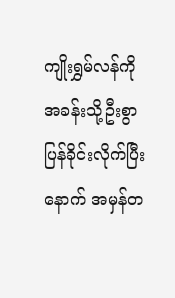ကျိုးရွှမ်လန်ကို အခန်းသို့ဦးစွာ ပြန်ခိုင်းလိုက်ပြီးနောက် အမှန်တ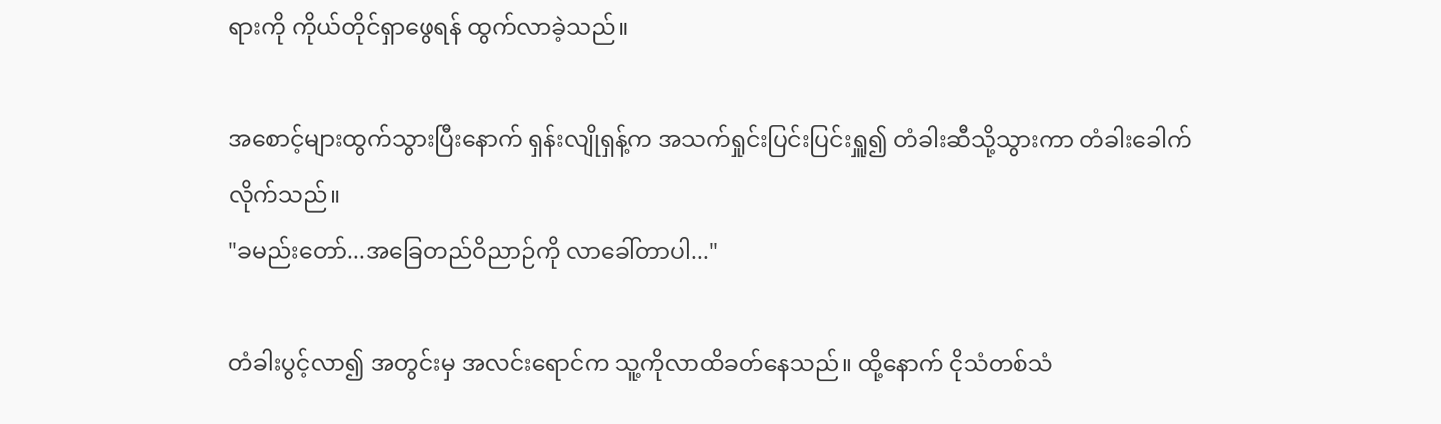ရားကို ကိုယ်တိုင်ရှာဖွေရန် ထွက်လာခဲ့သည်။

အစောင့်များထွက်သွားပြီးနောက် ရှန်းလျိုရှန့်က အသက်ရှုင်းပြင်းပြင်းရှူ၍ တံခါးဆီသို့သွားကာ တံခါးခေါက်လိုက်သည်။
"ခမည်းတော်...အခြေတည်ဝိညာဉ်ကို လာခေါ်တာပါ..."

တံခါးပွင့်လာ၍ အတွင်းမှ အလင်းရောင်က သူ့ကိုလာထိခတ်နေသည်။ ထို့နောက် ငိုသံတစ်သံ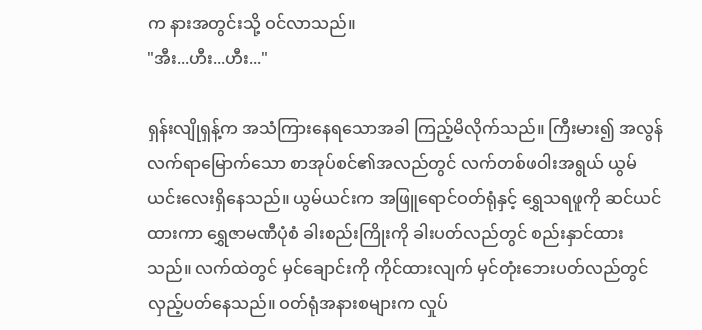က နားအတွင်းသို့ ဝင်လာသည်။
"အီး...ဟီး...ဟီး..."

ရှန်းလျိုရှန့်က အသံကြားနေရသောအခါ ကြည့်မိလိုက်သည်။ ကြီးမား၍ အလွန်လက်ရာမြောက်သော စာအုပ်စင်၏အလည်တွင် လက်တစ်ဖဝါးအရွယ် ယွမ်ယင်းလေးရှိနေသည်။ ယွမ်ယင်းက အဖြူရောင်ဝတ်ရုံနှင့် ရွှေသရဖူကို ဆင်ယင်ထားကာ ရွှေဇာမဏီပုံစံ ခါးစည်းကြိုးကို ခါးပတ်လည်တွင် စည်းနှာင်ထားသည်။ လက်ထဲတွင် မှင်ချောင်းကို ကိုင်ထားလျက် မှင်တုံးဘေးပတ်လည်တွင် လှည့်ပတ်နေသည်။ ဝတ်ရုံအနားစများက လှုပ်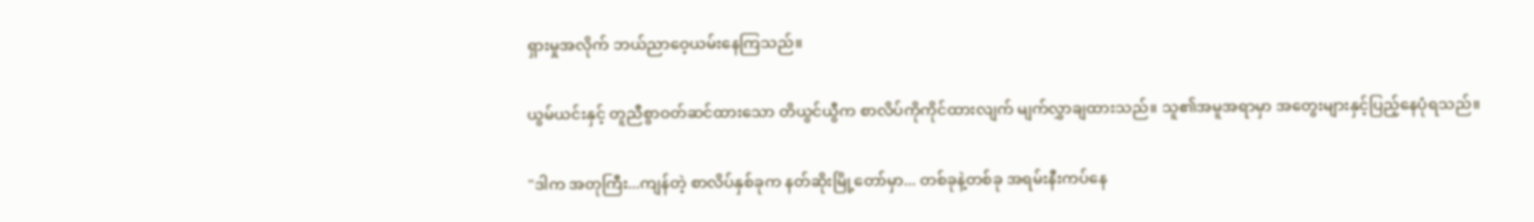ရှားမှုအလိုက် ဘယ်ညာဝေ့ယမ်းနေကြသည်။

ယွမ်ယင်းနှင့် တူညီစွာဝတ်ဆင်ထားသော တိယွင်ယွီက စာလိပ်ကိုကိုင်ထားလျက် မျက်လွှာချထားသည်။ သူ၏အမူအရာမှာ အတွေးများနှင့်ပြည့်နေပုံရသည်။

"ဒါက အတုကြီး...ကျန်တဲ့ စာလိပ်နှစ်ခုက နတ်ဆိုးမြို့တော်မှာ... တစ်ခုနဲ့တစ်ခု အရမ်းနီးကပ်နေ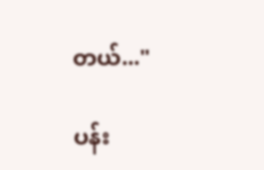တယ်..."

ပန်း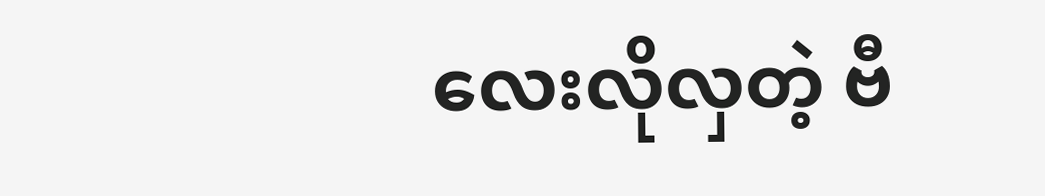လေးလိုလှတဲ့ ဗီ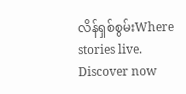လိန်ရှစ်စွမ်းWhere stories live. Discover now